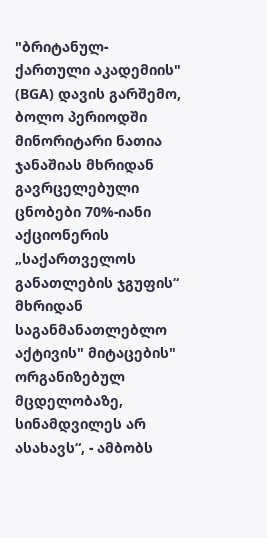"ბრიტანულ-ქართული აკადემიის" (BGA) დავის გარშემო, ბოლო პერიოდში მინორიტარი ნათია ჯანაშიას მხრიდან გავრცელებული ცნობები 70%-იანი აქციონერის „საქართველოს განათლების ჯგუფის“ მხრიდან საგანმანათლებლო აქტივის" მიტაცების" ორგანიზებულ მცდელობაზე, სინამდვილეს არ ასახავს“, - ამბობს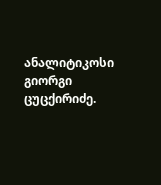ანალიტიკოსი გიორგი ცუცქირიძე.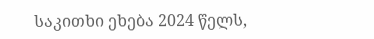საკითხი ეხება 2024 წელს,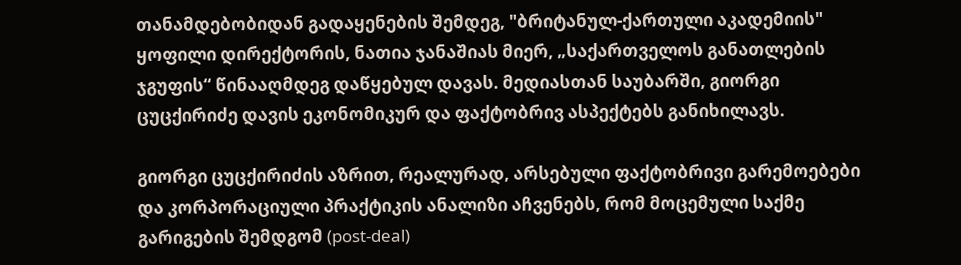თანამდებობიდან გადაყენების შემდეგ, "ბრიტანულ-ქართული აკადემიის" ყოფილი დირექტორის, ნათია ჯანაშიას მიერ, „საქართველოს განათლების ჯგუფის“ წინააღმდეგ დაწყებულ დავას. მედიასთან საუბარში, გიორგი ცუცქირიძე დავის ეკონომიკურ და ფაქტობრივ ასპექტებს განიხილავს.

გიორგი ცუცქირიძის აზრით, რეალურად, არსებული ფაქტობრივი გარემოებები და კორპორაციული პრაქტიკის ანალიზი აჩვენებს, რომ მოცემული საქმე გარიგების შემდგომ (post-deal)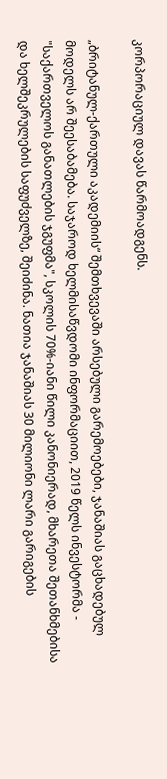კორპორაციულ დავას წარმოადგენს.

„ბრიტანულ-ქართული აკადემიის“ შემთხვევაში არსებული გარემოებები, ჯანაშიას გაცხადებულ მოდელს არ შეესაბამება. საჯაროდ ხელმისაწვდომი ინფორმაციით, 2019 წელს ინვესტორმა - "საქართველოს განათლების ჯგუფმა", სკოლის 70%-იანი წილი კანონიერად, მხარეთა შეთანხმებისა და ხელშეკრულების საფუძველზე, შეიძინა. ნათია ჯანაშიას 30 მილიონი ლარი გარიგების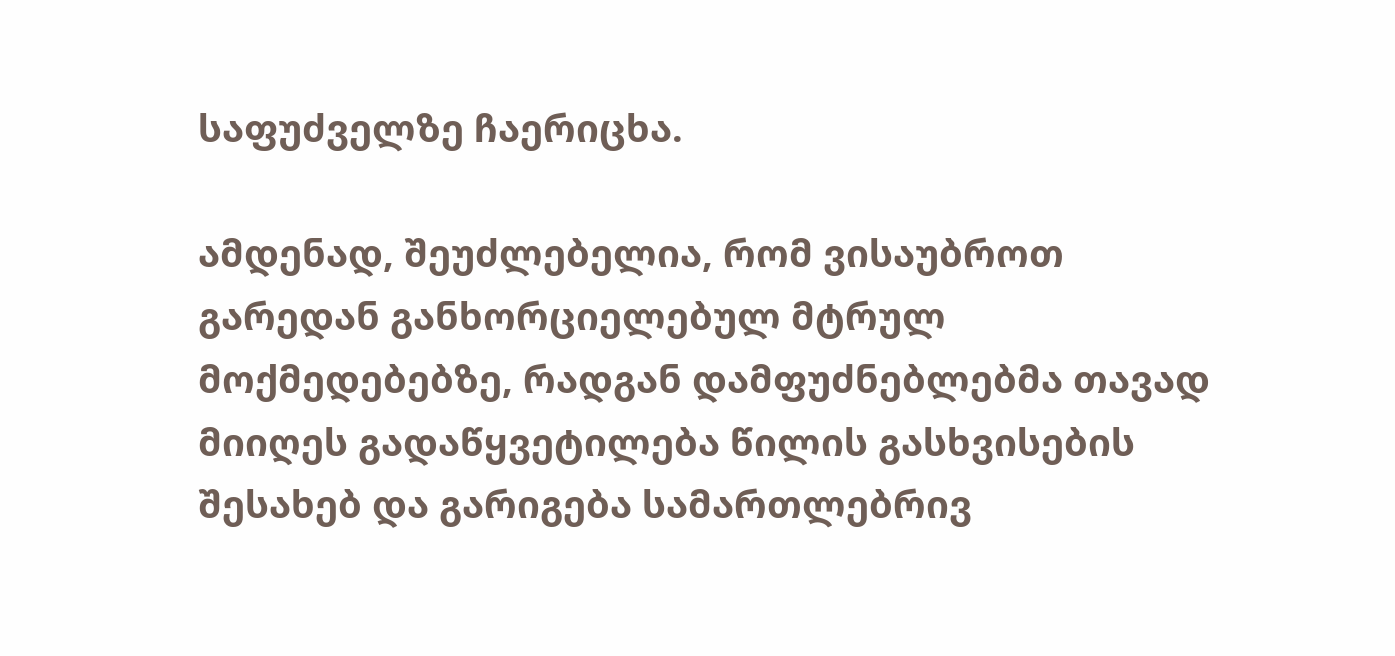საფუძველზე ჩაერიცხა.

ამდენად, შეუძლებელია, რომ ვისაუბროთ გარედან განხორციელებულ მტრულ მოქმედებებზე, რადგან დამფუძნებლებმა თავად მიიღეს გადაწყვეტილება წილის გასხვისების შესახებ და გარიგება სამართლებრივ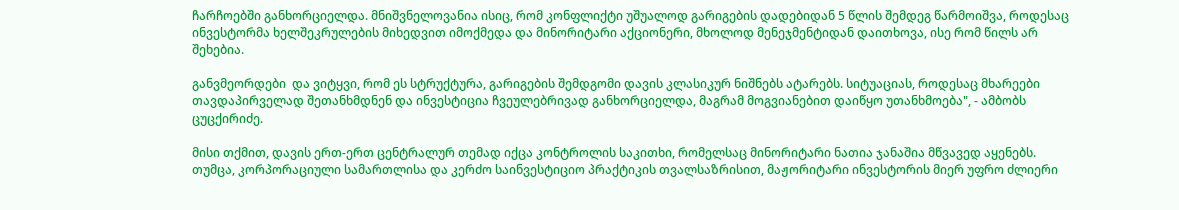ჩარჩოებში განხორციელდა. მნიშვნელოვანია ისიც, რომ კონფლიქტი უშუალოდ გარიგების დადებიდან 5 წლის შემდეგ წარმოიშვა, როდესაც ინვესტორმა ხელშეკრულების მიხედვით იმოქმედა და მინორიტარი აქციონერი, მხოლოდ მენეჯმენტიდან დაითხოვა, ისე რომ წილს არ შეხებია.

განვმეორდები  და ვიტყვი, რომ ეს სტრუქტურა, გარიგების შემდგომი დავის კლასიკურ ნიშნებს ატარებს. სიტუაციას, როდესაც მხარეები თავდაპირველად შეთანხმდნენ და ინვესტიცია ჩვეულებრივად განხორციელდა, მაგრამ მოგვიანებით დაიწყო უთანხმოება", - ამბობს ცუცქირიძე.

მისი თქმით, დავის ერთ-ერთ ცენტრალურ თემად იქცა კონტროლის საკითხი, რომელსაც მინორიტარი ნათია ჯანაშია მწვავედ აყენებს. თუმცა, კორპორაციული სამართლისა და კერძო საინვესტიციო პრაქტიკის თვალსაზრისით, მაჟორიტარი ინვესტორის მიერ უფრო ძლიერი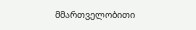მმართველობითი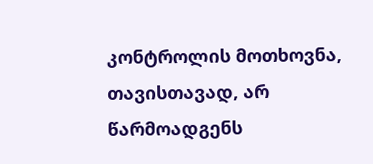კონტროლის მოთხოვნა, თავისთავად, არ წარმოადგენს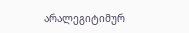არალეგიტიმურ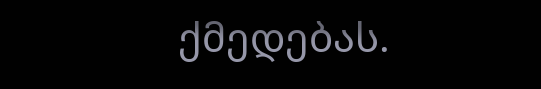ქმედებას.